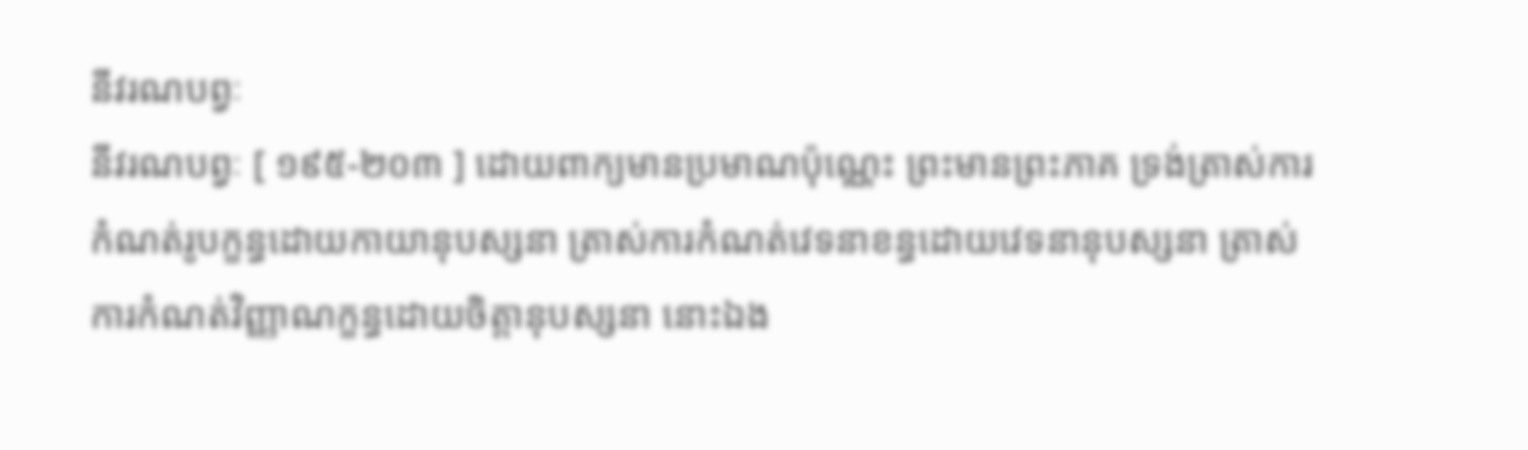នីវរណបព្វៈ
នីវរណបព្វៈ [ ១៩៥-២០៣ ] ដោយពាក្យមានប្រមាណប៉ុណ្ណេះ ព្រះមានព្រះភាគ ទ្រង់ត្រាស់ការកំណត់រូបក្ខន្ធដោយកាយានុបស្សនា ត្រាស់ការកំណត់វេទនាខន្ធដោយវេទនានុបស្សនា ត្រាស់ការកំណត់វិញ្ញាណក្ខន្ធដោយចិត្តានុបស្សនា នោះឯង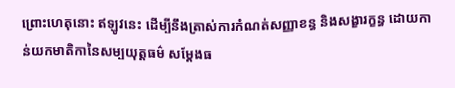ព្រោះហេតុនោះ ឥឡូវនេះ ដើម្បីនឹងត្រាស់ការកំណត់សញ្ញាខន្ធ និងសង្ខារក្ខន្ធ ដោយកាន់យកមាតិកានៃសម្បយុត្តធម៌ សម្តែងធ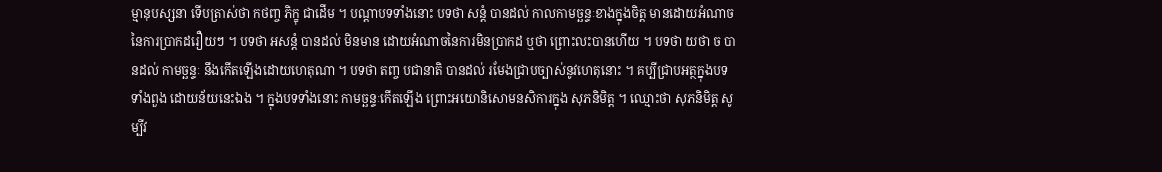ម្មានុបស្សនា ទើបត្រាស់ថា កថញ្ច ភិក្ខុ ជាដើម ។ បណ្តាបទទាំងនោះ បទថា សន្តំ បានដល់ កាលកាមច្ឆន្ទៈខាងក្នុងចិត្ត មានដោយអំណាចនៃការប្រាកដរឿយៗ ។ បទថា អសន្តំ បានដល់ មិនមាន ដោយអំណាចនៃការមិនប្រាកដ ឬថា ព្រោះលះបានហើយ ។ បទថា យថា ច បានដល់ កាមច្ឆន្ទៈ នឹងកើតឡើងដោយហេតុណា ។ បទថា តញ្ច បជានាតិ បានដល់ រមែងជ្រាបច្បាស់នូវហេតុនោះ ។ គប្បីជ្រាបអត្ថក្នុងបទ ទាំងពួង ដោយន័យនេះឯង ។ ក្នុងបទទាំងនោះ កាមច្ឆន្ទៈកើតឡើង ព្រោះអយោនិសោមនសិការក្នុង សុភនិមិត្ត ។ ឈ្មោះថា សុភនិមិត្ត សូម្បីវ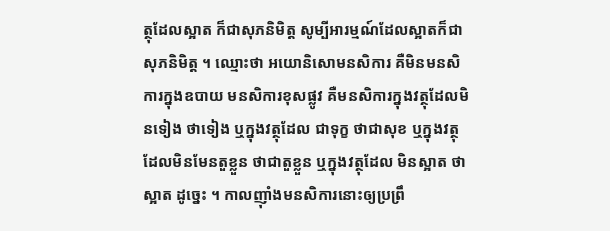ត្ថុដែលស្អាត ក៏ជាសុភនិមិត្ត សូម្បីអារម្មណ៍ដែលស្អាតក៏ជាសុភនិមិត្ត ។ ឈ្មោះថា អយោនិសោមនសិការ គឺមិនមនសិការក្នុងឧបាយ មនសិការខុសផ្លូវ គឺមនសិការក្នុងវត្ថុដែលមិនទៀង ថាទៀង ឬក្នុងវត្ថុដែល ជាទុក្ខ ថាជាសុខ ឬក្នុងវត្ថុដែលមិនមែនតួខ្លួន ថាជាតួខ្លួន ឬក្នុងវត្ថុដែល មិនស្អាត ថាស្អាត ដូច្នេះ ។ កាលញ៉ាំងមនសិការនោះឲ្យប្រព្រឹ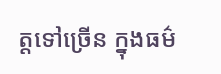ត្តទៅច្រើន ក្នុងធម៌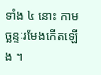ទាំង ៤ នោះ កាមច្ឆន្ទៈរមែងកើតឡើង ។